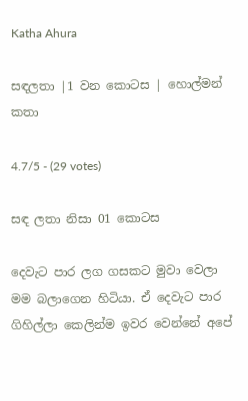Katha Ahura

සඳලතා |1 වන කොටස | හොල්මන් කතා

4.7/5 - (29 votes)

සඳ ලතා නිසා 01 කොටස

දෙවැට පාර ලග ගසකට මුවා වෙලා මම බලාගෙන හිටියා. ඒ දෙවැට පාර ගිහිල්ලා කෙලින්ම ඉවර වෙන්නේ අපේ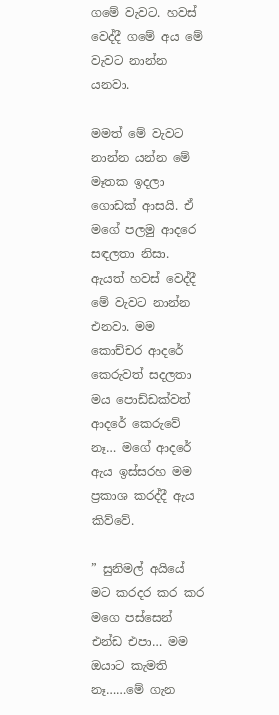ගමේ වැවට. හවස් වෙද්දී ගමේ අය මේ වැවට නාන්න යනවා.

මමත් මේ වැවට නාන්න යන්න මේ මෑතක ඉදලා ගොඩක් ආසයි. ඒ මගේ පලමු ආදරෙ සඳලතා නිසා. ඇයත් හවස් වෙද්දී මේ වැවට නාන්න එනවා. මම කොච්චර ආදරේ කෙරුවත් සදලතා මය පොඩ්ඩක්වත් ආදරේ කෙරුවේ නෑ… මගේ ආදරේ ඇය ඉස්සරහ මම ප්‍රකාශ කරද්දී ඇය කිව්වේ.

” සුනිමල් අයියේ මට කරදර කර කර මගෙ පස්සෙන් එන්ඩ එපා… මම ඔයාට කැමති නෑ……මේ ගැන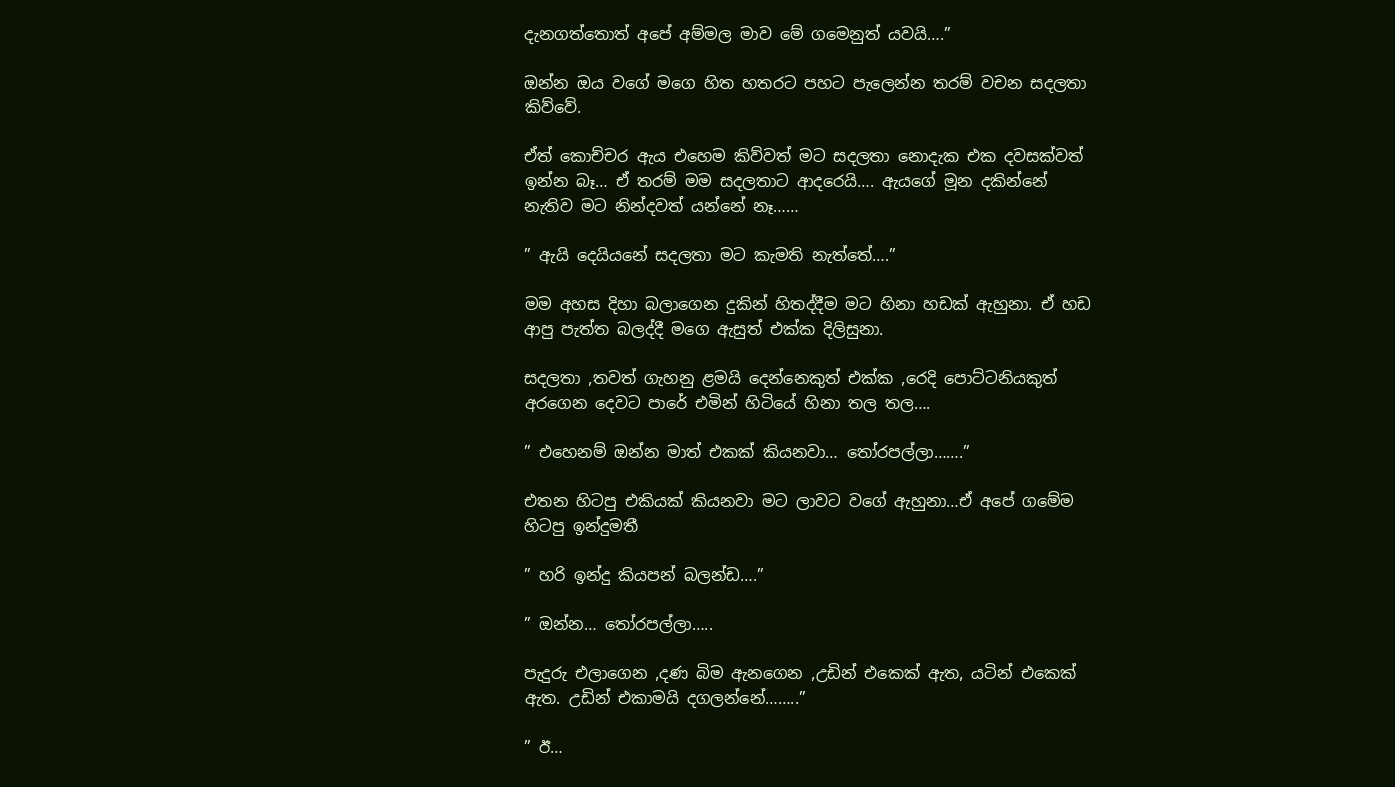දැනගත්තොත් අපේ අම්මල මාව මේ ගමෙනුත් යවයි….”

ඔන්න ඔය වගේ මගෙ හිත හතරට පහට පැලෙන්න තරම් වචන සදලතා කිව්වේ.

ඒත් කොච්චර ඇය එහෙම කිව්වත් මට සදලතා නොදැක එක දවසක්වත් ඉන්න බෑ… ඒ තරම් මම සදලතාට ආදරෙයි…. ඇයගේ මූන දකින්නේ නැතිව මට නින්දවත් යන්නේ නෑ……

” ඇයි දෙයියනේ සදලතා මට කැමති නැත්තේ….”

මම අහස දිහා බලාගෙන දුකින් හිතද්දීම මට හිනා හඩක් ඇහුනා. ඒ හඩ ආපු පැත්ත බලද්දී මගෙ ඇසුත් එක්ක දිලිසුනා.

සදලතා ,තවත් ගැහනු ළමයි දෙන්නෙකුත් එක්ක ,රෙදි පොට්ටනියකුත් අරගෙන දෙවට පාරේ එමින් හිටියේ හිනා තල තල….

” එහෙනම් ඔන්න මාත් එකක් කියනවා… තෝරපල්ලා…….”

එතන හිටපු එකියක් කියනවා මට ලාවට වගේ ඇහුනා…ඒ අපේ ගමේම හිටපු ඉන්දුමතී

” හරි ඉන්දු කියපන් බලන්ඩ….”

” ඔන්න… තෝරපල්ලා…..

පැදුරු එලාගෙන ,දණ බිම ඇනගෙන ,උඩින් එකෙක් ඇත, යටින් එකෙක් ඇත. උඩින් එකාමයි දගලන්නේ……..”

” ඊ…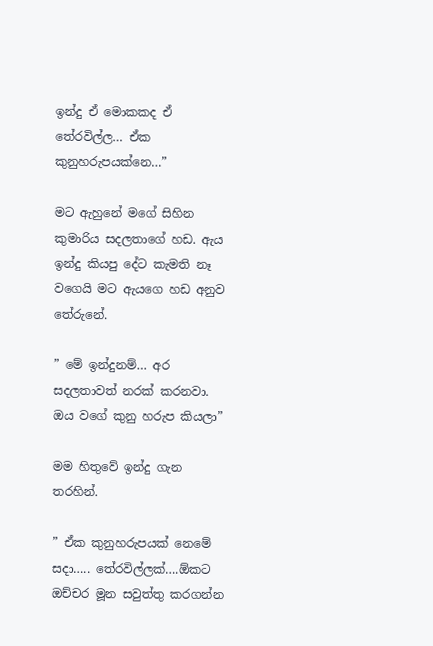ඉන්දු ඒ මොකකද ඒ තේරවිල්ල… ඒක කුනුහරුපයක්නෙ…”

මට ඇහුනේ මගේ සිහින කුමාරිය සදලතාගේ හඩ. ඇය ඉන්දු කියපු දේට කැමති නෑ වගෙයි මට ඇයගෙ හඩ අනුව තේරුනේ.

” මේ ඉන්දුනම්… අර සදලතාවත් නරක් කරනවා. ඔය වගේ කුනු හරුප කියලා”

මම හිතුවේ ඉන්දු ගැන තරහින්.

” ඒක කුනුහරුපයක් නෙමේ සදා….. තේරවිල්ලක්….ඕකට ඔච්චර මූන සවුත්තු කරගන්න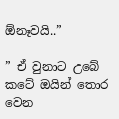ඕනෑවයි..”

” ඒ වුනාට උබේ කටේ ඔයින් තොර වෙන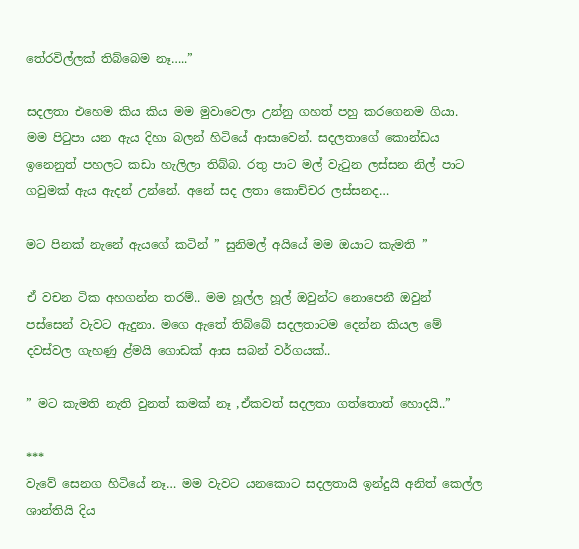තේරවිල්ලක් තිබ්බෙම නෑ…..”

සදලතා එහෙම කිය කිය මම මුවාවෙලා උන්නු ගහත් පහු කරගෙනම ගියා. මම පිටුපා යන ඇය දිහා බලන් හිටියේ ආසාවෙන්. සදලතාගේ කොන්ඩය ඉනෙනුත් පහලට කඩා හැලිලා තිබ්බ. රතු පාට මල් වැටුන ලස්සන නිල් පාට ගවුමක් ඇය ඇදන් උන්නේ. අනේ සද ලතා කොච්චර ලස්සනද…

මට පිනක් නැනේ ඇයගේ කටින් ” සුනිමල් අයියේ මම ඔයාට කැමති ”

ඒ වචන ටික අහගන්න තරම්.. මම හූල්ල හූල් ඔවුන්ට නොපෙනී ඔවුන් පස්සෙන් වැවට ඇදුනා. මගෙ ඇතේ තිබ්බේ සදලතාටම දෙන්න කියල මේ දවස්වල ගැහණු ළ්මයි ගොඩක් ආස සබන් වර්ගයක්..

” මට කැමති නැති වුනත් කමක් නෑ ,ඒකවත් සදලතා ගත්තොත් හොදයි..”

***
වැවේ සෙනග හිටියේ නෑ… මම වැවට යනකොට සදලතායි ඉන්දුයි අනිත් කෙල්ල ශාන්තියි දිය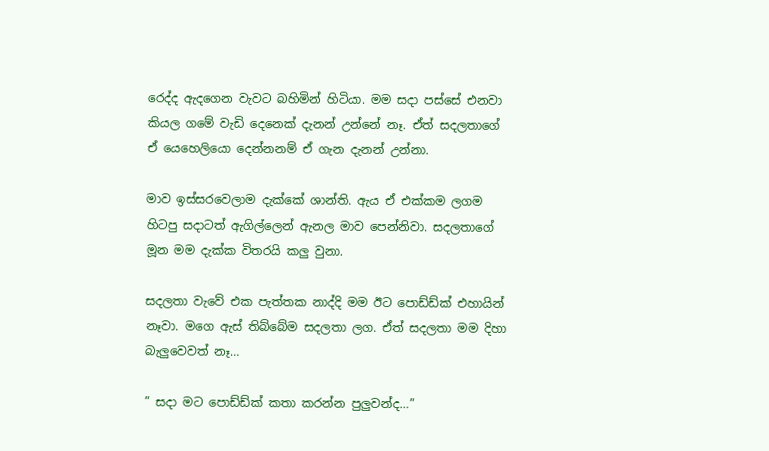රෙද්ද ඇදගෙන වැවට බහිමින් හිටියා. මම සදා පස්සේ එනවා කියල ගමේ වැඩි දෙනෙක් දැනන් උන්නේ නෑ. ඒත් සදලතාගේ ඒ යෙහෙලියො දෙන්නනම් ඒ ගැන දැනන් උන්නා.

මාව ඉස්සරවෙලාම දැක්කේ ශාන්ති. ඇය ඒ එක්කම ලගම හිටපු සදාටත් ඇගිල්ලෙන් ඇනල මාව පෙන්නිවා. සදලතාගේ මූන මම දැක්ක විතරයි කලු වුනා.

සදලතා වැවේ එක පැත්තක නාද්දි මම ඊට පොඩ්ඩ්ක් එහායින් නෑවා. මගෙ ඇස් තිබ්බේම සදලතා ලග. ඒත් සදලතා මම දිහා බැලුවෙවත් නෑ…

” සදා මට පොඩ්ඩ්ක් කතා කරන්න පුලුවන්ද…”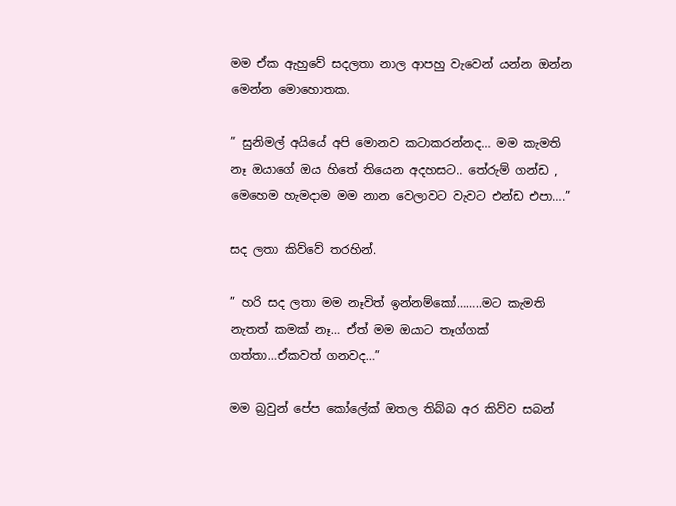මම ඒක ඇහුවේ සදලතා නාල ආපහු වැවෙන් යන්න ඔන්න මෙන්න මොහොතක.

” සුනිමල් අයියේ අපි මොනව කටාකරන්නද… මම කැමති නෑ ඔයාගේ ඔය හිතේ තියෙන අදහසට.. තේරුම් ගන්ඩ , මෙහෙම හැමදාම මම නාන වෙලාවට වැවට එන්ඩ එපා….”

සද ලතා කිව්වේ තරහින්.

” හරි සද ලතා මම නෑවිත් ඉන්නම්කෝ……..මට කැමති නැතත් කමක් නෑ… ඒත් මම ඔයාට තෑග්ගක් ගත්තා…ඒකවත් ගනවද…”

මම බ්‍රවුන් පේප කෝලේක් ඔතල තිබ්බ අර කිව්ව සබන්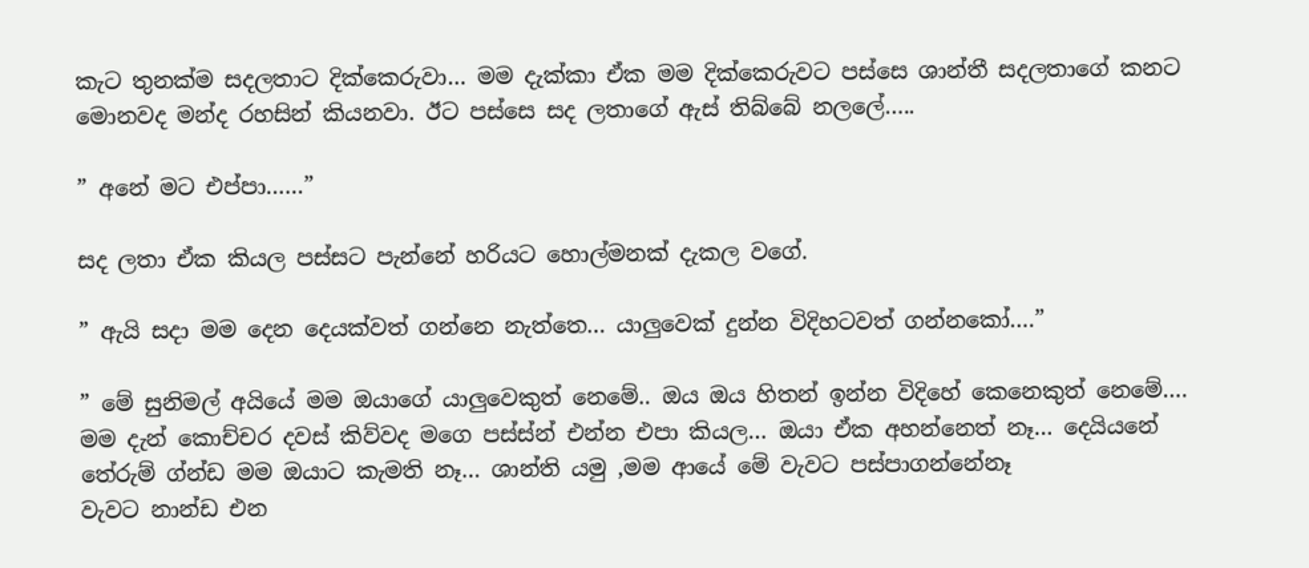කැට තුනක්ම සදලතාට දික්කෙරුවා… මම දැක්කා ඒක මම දික්කෙරුවට පස්සෙ ශාන්තී සදලතාගේ කනට මොනවද මන්ද රහසින් කියනවා. ඊට පස්සෙ සද ලතාගේ ඇස් තිබ්බේ නලලේ…..

” අනේ මට එප්පා……”

සද ලතා ඒක කියල පස්සට පැන්නේ හරියට හොල්මනක් දැකල වගේ.

” ඇයි සදා මම දෙන දෙයක්වත් ගන්නෙ නැත්තෙ… යාලුවෙක් දුන්න විදිහටවත් ගන්නකෝ….”

” මේ සුනිමල් අයියේ මම ඔයාගේ යාලුවෙකුත් නෙමේ.. ඔය ඔය හිතන් ඉන්න විදිහේ කෙනෙකුත් නෙමේ…. මම දැන් කොච්චර දවස් කිව්වද මගෙ පස්ස්න් එන්න එපා කියල… ඔයා ඒක අහන්නෙත් නෑ… දෙයියනේ තේරුම් ග්න්ඩ මම ඔයාට කැමති නෑ… ශාන්ති යමු ,මම ආයේ මේ වැවට පස්පාගන්නේනෑ
වැවට නාන්ඩ එන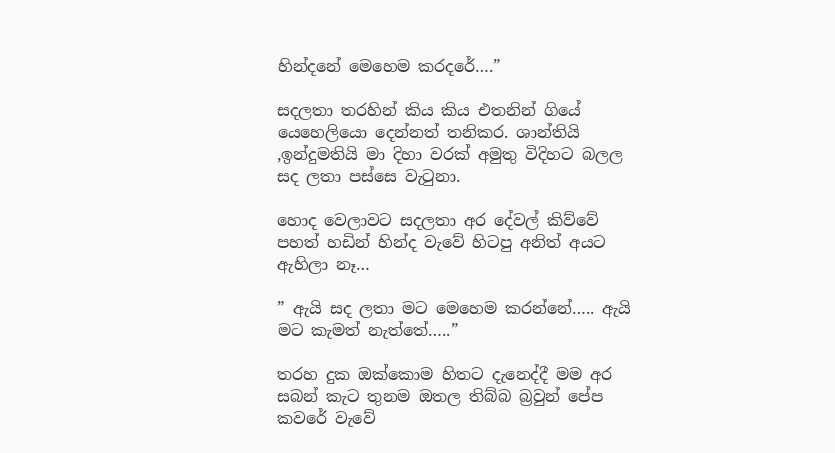හින්දනේ මෙහෙම කරදරේ….”

සදලතා තරහින් කිය කිය එතනින් ගියේ යෙහෙලියො දෙන්නත් තනිකර. ශාන්තියි ,ඉන්දුමතියි මා දිහා වරක් අමුතු විදිහට බලල සද ලතා පස්සෙ වැටුනා.

හොද වෙලාවට සදලතා අර දේවල් කිව්වේ පහත් හඩින් හින්ද වැවේ හිටපු අනිත් අයට ඇහිලා නෑ…

” ඇයි සද ලතා මට මෙහෙම කරන්නේ….. ඇයි මට කැමත් නැත්තේ…..”

තරහ දුක ඔක්කොම හිතට දැනෙද්දී මම අර සබන් කැට තුනම ඔතල තිබ්බ බ්‍රවුන් පේප කවරේ වැවේ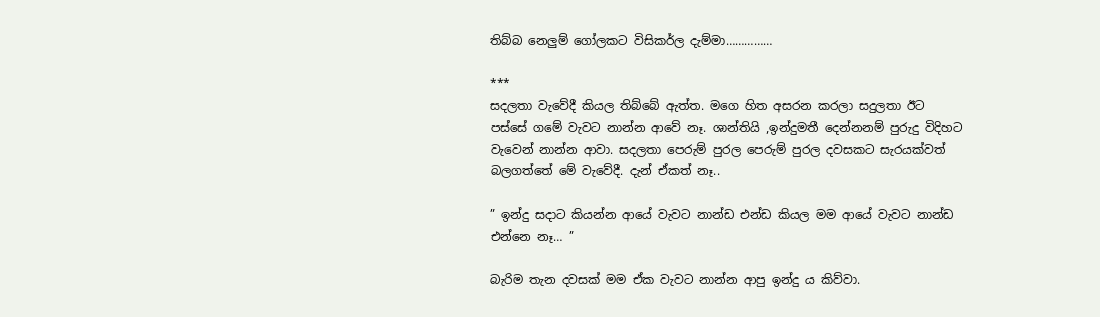තිබ්බ නෙලුම් ගෝලකට විසිකර්ල දැම්මා……………

***
සදලතා වැවේදී කියල තිබ්බේ ඇත්ත. මගෙ හිත අසරන කරලා සදුලතා ඊට පස්සේ ගමේ වැවට නාන්න ආවේ නෑ. ශාන්තියි ,ඉන්දුමතී දෙන්නනම් පුරුදු විදිහට වැවෙන් නාන්න ආවා. සදලතා පෙරුම් පුරල පෙරුම් පුරල දවසකට සැරයක්වත් බලගත්තේ මේ වැවේදී. දැන් ඒකත් නෑ..

” ඉන්දු සදාට කියන්න ආයේ වැවට නාන්ඩ එන්ඩ කියල මම ආයේ වැවට නාන්ඩ එන්නෙ නෑ… ”

බැරිම තැන දවසක් මම ඒක වැවට නාන්න ආපු ඉන්දු ය කිව්වා.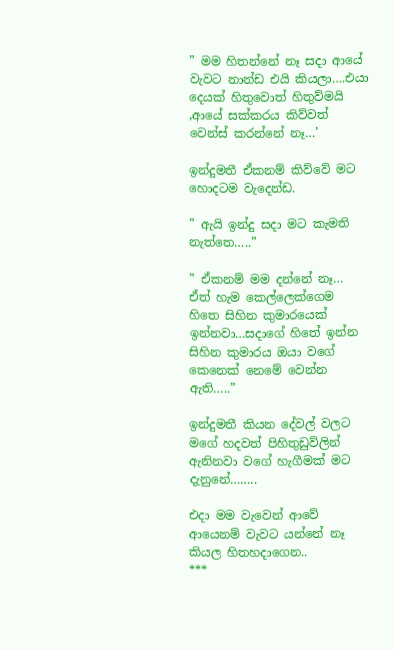” මම හිතන්නේ නෑ සදා ආයේ වැවට නාන්ඩ එයි කියලා….එයා දෙයක් හිතුවොත් හිතුව්මයි ,ආයේ සක්කරය කිව්වත් වෙන්ස් කරන්නේ නෑ…’

ඉන්දුමතී ඒකනම් කිව්වේ මට හොදටම වැදෙන්ඩ.

” ඇයි ඉන්දු සදා මට කැමති නැත්තෙ…..”

” ඒකනම් මම දන්නේ නෑ… ඒත් හැම කෙල්ලෙක්ගෙම හිතෙ සිහින කුමාරයෙක් ඉන්නවා…සදාගේ හිතේ ඉන්න සිහින කුමාරය ඔයා වගේ කෙනෙක් නෙමේ වෙන්න ඇති…..”

ඉන්දුමතී කියන දේවල් වලට මගේ හදවත් පිහිතුඩුව්ලින් ඇනිනවා වගේ හැගීමක් මට දැනුනේ……..

එදා මම වැවෙන් ආවේ ආයෙනම් වැවට යන්නේ නෑ කියල හිතහදාගෙන..
***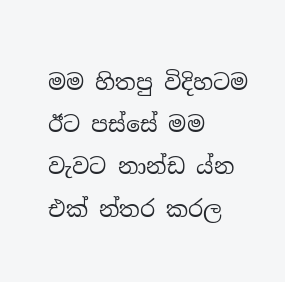මම හිතපු විදිහටම ඊට පස්සේ මම වැවට නාන්ඩ ය්න එක් න්තර කරල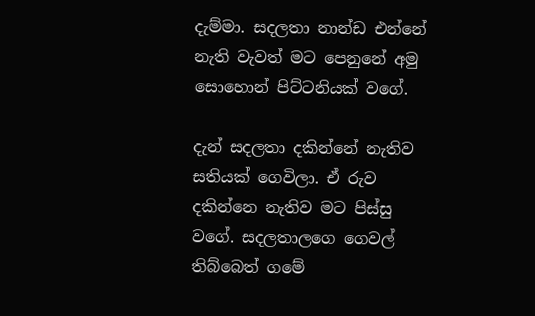දැම්මා. සදලතා නාන්ඩ එන්නේ නැති වැවත් මට පෙනුනේ අමු සොහොන් පිට්ටනියක් වගේ.

දැන් සදලතා දකින්නේ නැතිව සතියක් ගෙවිලා. ඒ රුව දකින්නෙ නැතිව මට පිස්සු වගේ. සදලතාලගෙ ගෙවල් තිබ්බෙත් ගමේ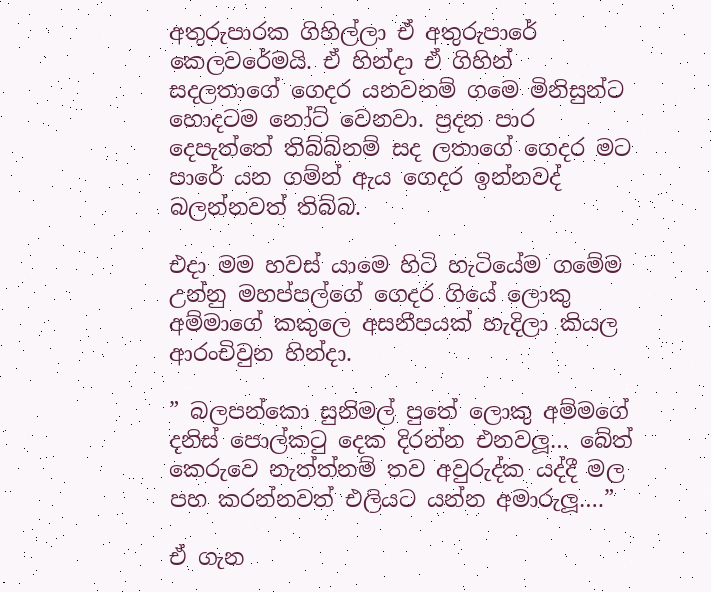අතුරුපාරක ගිහිල්ලා ඒ අතුරුපාරේ කෙලවරේමයි. ඒ හින්දා ඒ ගිහින් සදලතාගේ ගෙදර යනවනම් ගමෙ මිනිසුන්ට හොදටම නෝට් වෙනවා. ප්‍රදන පාර දෙපැත්තේ තිබ්බ්නම් සද ලතාගේ ගෙදර මට පාරේ යන ගම්න් ඇය ගෙදර ඉන්නවද් බලන්නවත් තිබ්බ.

එදා මම හවස් යාමෙ හිටි හැටියේම ගමේම උන්නු මහප්පල්ගේ ගෙදර ගියේ ලොකු අම්මාගේ කකුලෙ අසනීපයක් හැදිලා කියල ආරංචිවුන හින්දා.

” බලපන්කො සුනිමල් පුතේ ලොකු අම්මගේ දනිස් පොල්කටු දෙක දිරන්න එනවලූ… බේත් කෙරුවෙ නැත්ත්නම් තව අවුරුද්ක යද්දී මල පහ කරන්නවත් එලියට යන්න අමාරුලූ….”

ඒ ගැන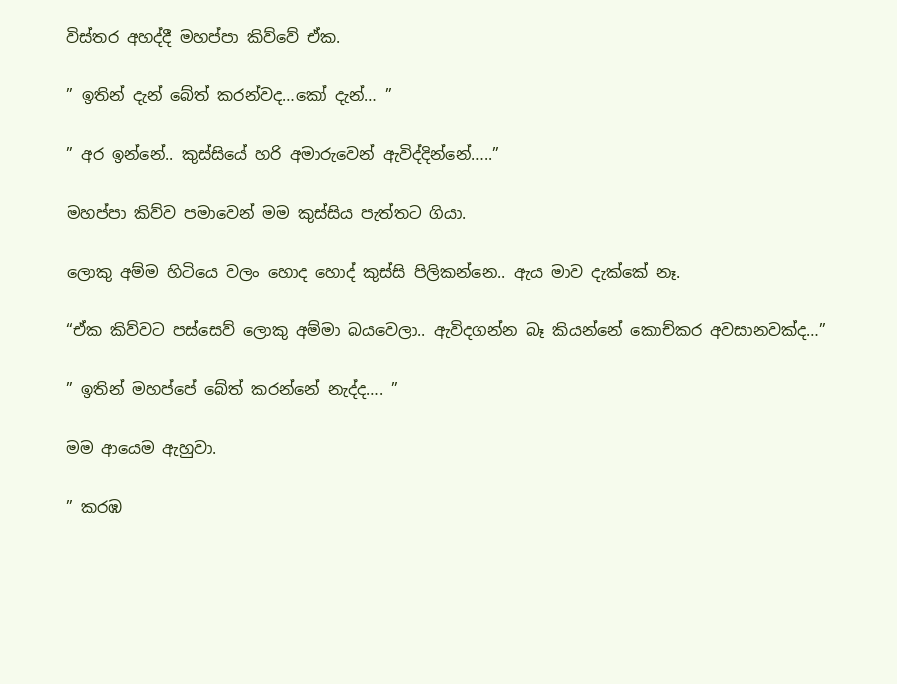විස්තර අහද්දී මහප්පා කිව්වේ ඒක.

” ඉතින් දැන් බේත් කරන්වද…කෝ දැන්… ”

” අර ඉන්නේ.. කුස්සියේ හරි අමාරුවෙන් ඇවිද්දින්නේ…..”

මහප්පා කිව්ව පමාවෙන් මම කුස්සිය පැත්තට ගියා.

ලොකු අම්ම හිටියෙ වලං හොද හොද් කුස්සි පිලිකන්නෙ.. ඇය මාව දැක්කේ නෑ.

“ඒක කිව්වට පස්සෙව් ලොකු අම්මා බයවෙලා.. ඇවිදගන්න බෑ කියන්නේ කොච්කර අවසානවක්ද…”

” ඉතින් මහප්පේ බේත් කරන්නේ නැද්ද…. ”

මම ආයෙම ඇහුවා.

” කරඹ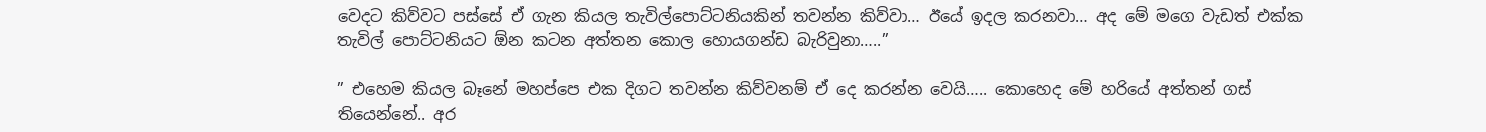වෙදට කිව්වට පස්සේ ඒ ගැන කියල තැවිල්පොට්ටනියකින් තවන්න කිව්වා… ඊයේ ඉදල කරනවා… අද මේ මගෙ වැඩත් එක්ක තැවිල් පොට්ටනියට ඕන කටන අත්තන කොල හොයගන්ඩ බැරිවුනා…..”

” එහෙම කියල බෑනේ මහප්පෙ එක දිගට තවන්න කිව්වනම් ඒ දෙ කරන්න වෙයි….. කොහෙද මේ හරියේ අත්තන් ගස් තියෙන්නේ.. අර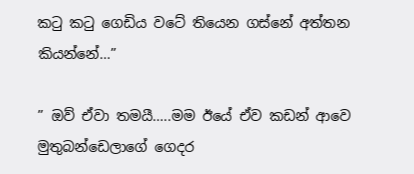කටු කටු ගෙඩිය වටේ තියෙන ගස්නේ අත්තන කියන්නේ…”

” ඔව් ඒවා තමයී…..මම ඊයේ ඒව කඩන් ආවෙ මුතුබන්ඩෙලාගේ ගෙදර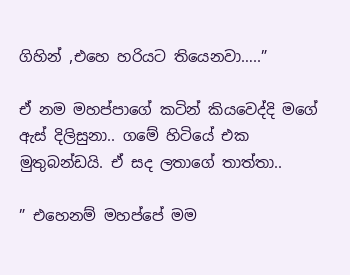ගිහින් ,එහෙ හරියට තියෙනවා…..”

ඒ නම මහප්පාගේ කටින් කියවෙද්දි මගේ ඇස් දිලිසුනා.. ගමේ හිටියේ එක මුතුබන්ඩයි. ඒ සද ලතාගේ තාත්තා..

” එහෙනම් මහප්පේ මම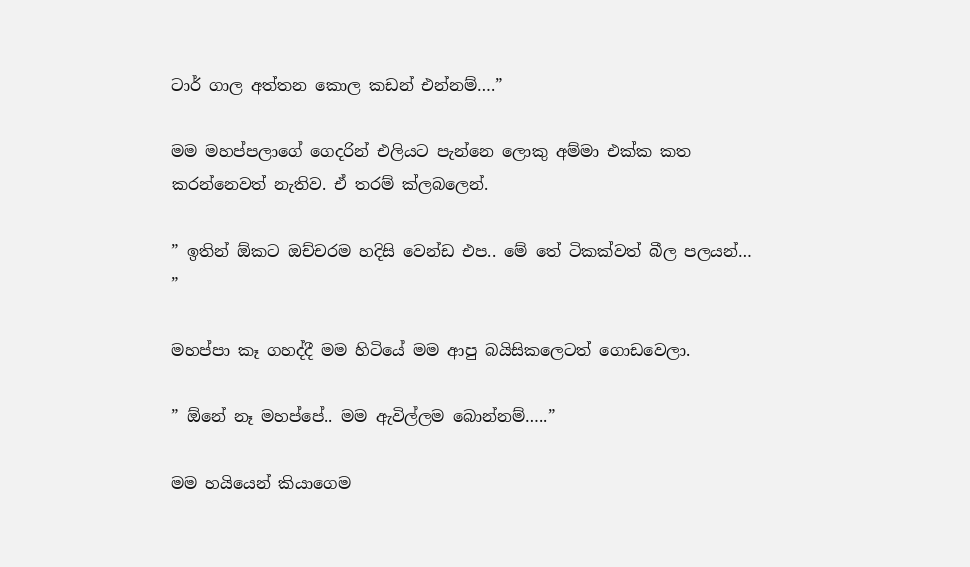ටාර් ගාල අත්තන කොල කඩන් එන්නම්….”

මම මහප්පලාගේ ගෙදරින් එලියට පැන්නෙ ලොකු අම්මා එක්ක කත කරන්නෙවත් නැතිව. ඒ තරම් ක්ලබලෙන්.

” ඉතින් ඕකට ඔච්චරම හදිසි වෙන්ඩ එප.. මේ තේ ටිකක්වත් බීල පලයන්… ”

මහප්පා කෑ ගහද්දී මම හිටියේ මම ආපු බයිසිකලෙටත් ගොඩවෙලා.

” ඕනේ නෑ මහප්පේ.. මම ඇවිල්ලම බොන්නම්…..”

මම හයියෙන් කියාගෙම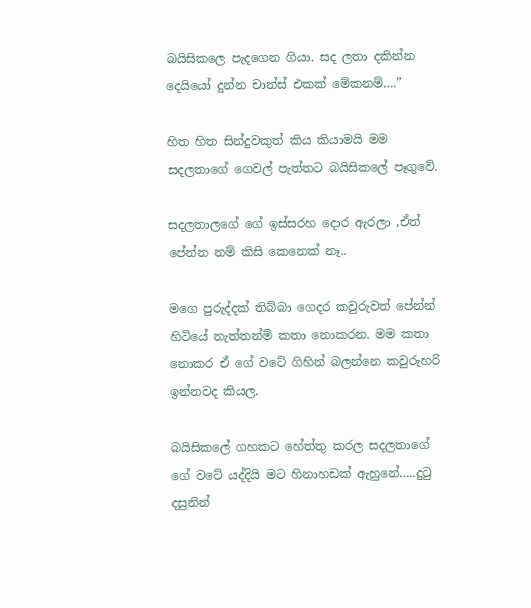බයිසිකලෙ පැදගෙන ගියා. සද ලතා දකින්න දෙයියෝ දුන්න චාන්ස් එකක් මේකනම්….”

හිත හිත සින්දුවකුත් කිය කියාමයි මම සදලතාගේ ගෙවල් පැත්තට බයිසිකලේ පෑගුවේ.

සදලතාලගේ ගේ ඉස්සරහ දොර ඇරලා ,ඒත් පේන්න නම් කිසි කෙනෙක් නෑ..

මගෙ පුරුද්දක් තිබ්බා ගෙදර කවුරුවත් පේන්න් හිටියේ නැත්තන්ම් කතා නොකරන. මම කතා නොකර ඒ ගේ වටේ ගිහින් බලන්නෙ කවුරුහරි ඉන්නවද කියල.

බයිසිකලේ ගහකට හේත්තු කරල සදලතාගේ ගේ වටේ යද්දියි මට හිනාහඩක් ඇහුනේ…..දුටු දසුනින්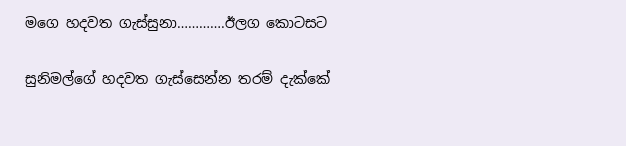මගෙ හදවත ගැස්සුනා………….ඊලග කොටසට

සුනිමල්ගේ හදවත ගැස්සෙන්න තරම් දැක්කේ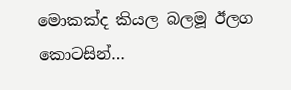මොකක්ද කියල බලමූ ඊලග කොටසින්…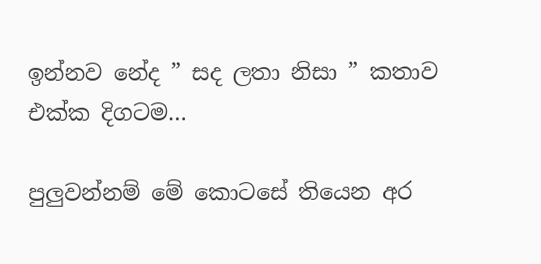ඉන්නව නේද ” සද ලතා නිසා ” කතාව එක්ක දිගටම…

පුලුවන්නම් මේ කොටසේ තියෙන අර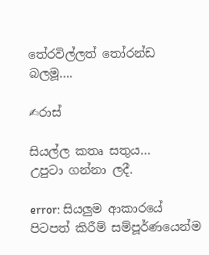තේරවිල්ලත් තෝරන්ඩ බලමූ….

✍රාස්

සියල්ල කතෘ සතුය…
උපුටා ගන්නා ලදී.

error: සියලුම ආකාරයේ පිටපත් කිරීම් සම්පූර්ණයෙන්ම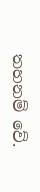තහනම් වේ.